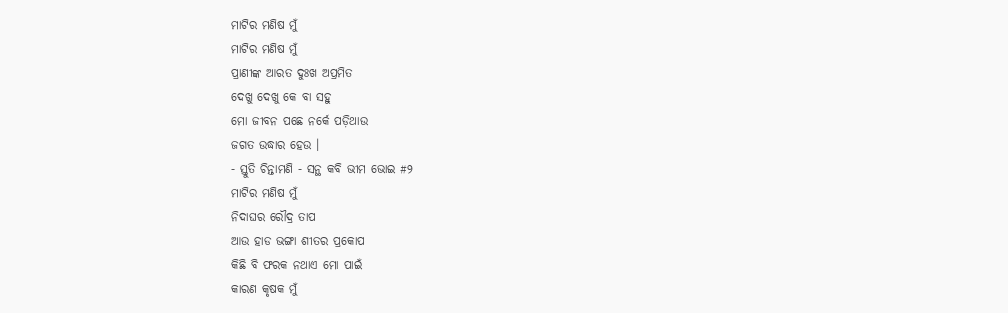ମାଟିର ମଣିଷ ମୁଁ
ମାଟିର ମଣିଷ ମୁଁ
ପ୍ରାଣୀଙ୍କ ଆରତ ଦୁଃଖ ଅପ୍ରମିତ
ଦେଖୁ ଦେଖୁ କେ ବା ସହୁ
ମୋ ଜୀବନ ପଛେ ନର୍କେ ପଡ଼ିଥାଉ
ଜଗତ ଉଦ୍ଧାର ହେଉ ।
- ସ୍ତୁତି ଚିନ୍ତାମଣି - ସନ୍ଥ କବି ଭୀମ ଭୋଇ #୨
ମାଟିର ମଣିଷ ମୁଁ
ନିଦାଘର ରୌଦ୍ର ତାପ
ଆଉ ହାଡ ଭଙ୍ଗା ଶୀତର ପ୍ରକୋପ
କିଛି ବି ଫରକ ନଥାଏ ମୋ ପାଇଁ
କାରଣ କୃଷକ ମୁଁ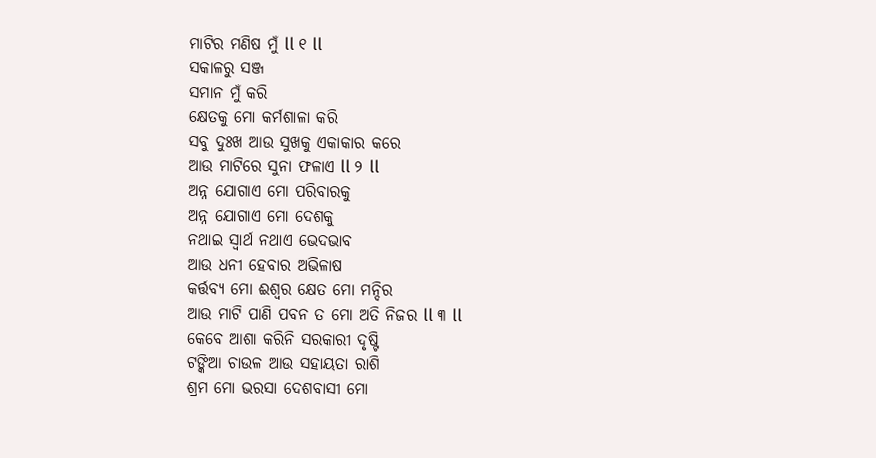ମାଟିର ମଣିଷ ମୁଁ ll ୧ ll
ସକାଳରୁ ସଞ୍ଜ
ସମାନ ମୁଁ କରି
କ୍ଷେତକୁ ମୋ କର୍ମଶାଳା କରି
ସବୁ ଦୁଃଖ ଆଉ ସୁଖକୁ ଏକାକାର କରେ
ଆଉ ମାଟିରେ ସୁନା ଫଳାଏ ll ୨ ll
ଅନ୍ନ ଯୋଗାଏ ମୋ ପରିବାରକୁ
ଅନ୍ନ ଯୋଗାଏ ମୋ ଦେଶକୁ
ନଥାଇ ସ୍ୱାର୍ଥ ନଥାଏ ଭେଦଭାବ
ଆଉ ଧନୀ ହେବାର ଅଭିଳାଷ
କର୍ତ୍ତବ୍ୟ ମୋ ଈଶ୍ୱର କ୍ଷେତ ମୋ ମନ୍ଦିର
ଆଉ ମାଟି ପାଣି ପବନ ତ ମୋ ଅତି ନିଜର ll ୩ ll
କେବେ ଆଶା କରିନି ସରକାରୀ ଦୃଷ୍ଟି
ଟଙ୍କିଆ ଚାଉଳ ଆଉ ସହାୟତା ରାଶି
ଶ୍ରମ ମୋ ଭରସା ଦେଶବାସୀ ମୋ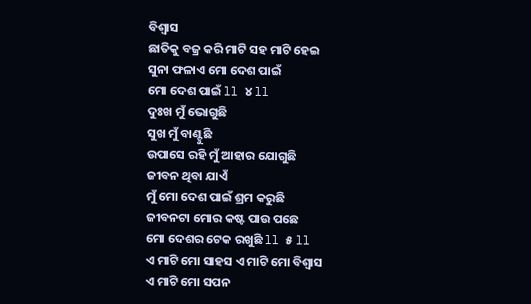ବିଶ୍ୱାସ
ଛାତିକୁ ବଜ୍ର କରି ମାଟି ସହ ମାଟି ହେଇ
ସୁନା ଫଳାଏ ମୋ ଦେଶ ପାଇଁ
ମୋ ଦେଶ ପାଇଁ ll ୪ ll
ଦୁଃଖ ମୁଁ ଭୋଗୁଛି
ସୁଖ ମୁଁ ବାଣ୍ଟୁଛି
ଉପାସେ ରହି ମୁଁ ଆହାର ଯୋଗୁଛି
ଜୀବନ ଥିବା ଯାଏଁ
ମୁଁ ମୋ ଦେଶ ପାଇଁ ଶ୍ରମ କରୁଛି
ଜୀବନଟା ମୋର କଷ୍ଟ ପାଉ ପଛେ
ମୋ ଦେଶର ଟେକ ରଖୁଛି ll ୫ ll
ଏ ମାଟି ମୋ ସାହସ ଏ ମାଟି ମୋ ବିଶ୍ୱାସ
ଏ ମାଟି ମୋ ସପନ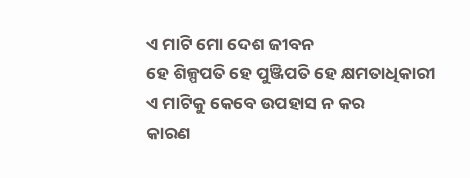ଏ ମାଟି ମୋ ଦେଶ ଜୀବନ
ହେ ଶିଳ୍ପପତି ହେ ପୁଞ୍ଜିପତି ହେ କ୍ଷମତାଧିକାରୀ
ଏ ମାଟିକୁ କେବେ ଉପହାସ ନ କର
କାରଣ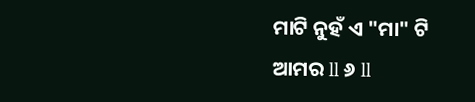ମାଟି ନୁହଁ ଏ "ମା" ଟି ଆମର ll ୬ ll